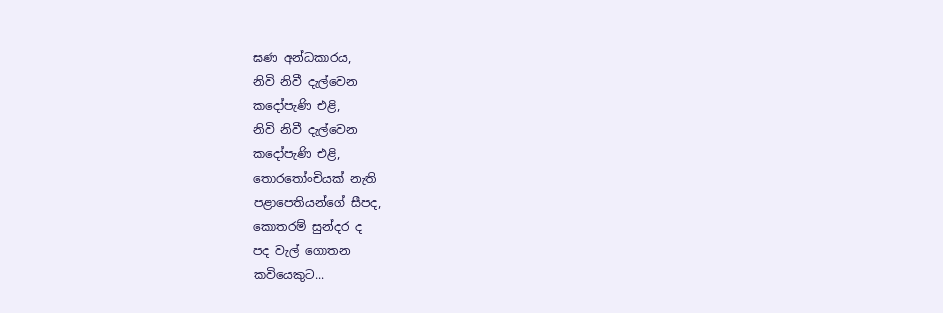ඝණ අන්ධකාරය,
නිවි නිවී දැල්වෙන
කදෝපැණි එළි,
නිවි නිවී දැල්වෙන
කදෝපැණි එළි,
තොරතෝංචියක් නැති
පළාපෙතියන්ගේ සීපද,
කොතරම් සුන්දර ද
පද වැල් ගොතන
කවියෙකුට...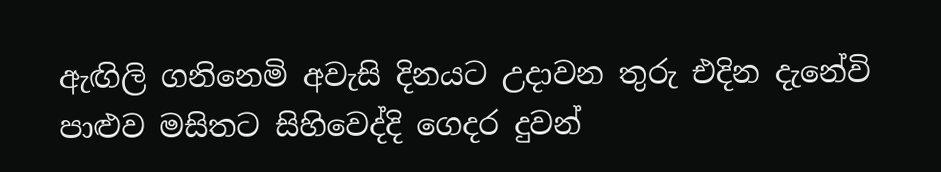ඇඟිලි ගනිනෙමි අවැසි දිනයට උදාවන තුරු එදින දැනේවි පාළුව මසිතට සිහිවෙද්දි ගෙදර දුවන්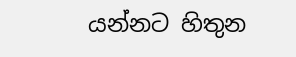යන්නට හිතුන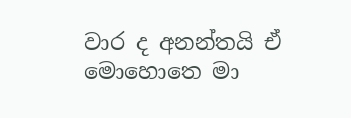වාර ද අනන්තයි ඒ මොහොතෙ මා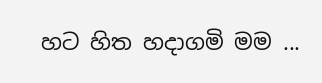හට හිත හදාගමි මම ...